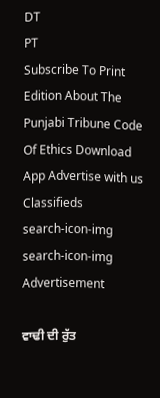DT
PT
Subscribe To Print Edition About The Punjabi Tribune Code Of Ethics Download App Advertise with us Classifieds
search-icon-img
search-icon-img
Advertisement

ਵਾਢੀ ਦੀ ਰੁੱਤ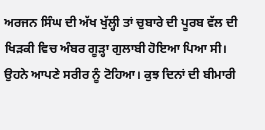ਅਰਜਨ ਸਿੰਘ ਦੀ ਅੱਖ ਖੁੱਲ੍ਹੀ ਤਾਂ ਚੁਬਾਰੇ ਦੀ ਪੂਰਬ ਵੱਲ ਦੀ ਖਿੜਕੀ ਵਿਚ ਅੰਬਰ ਗੂੜ੍ਹਾ ਗੁਲਾਬੀ ਹੋਇਆ ਪਿਆ ਸੀ। ਉਹਨੇ ਆਪਣੇ ਸਰੀਰ ਨੂੰ ਟੋਹਿਆ। ਕੁਝ ਦਿਨਾਂ ਦੀ ਬੀਮਾਰੀ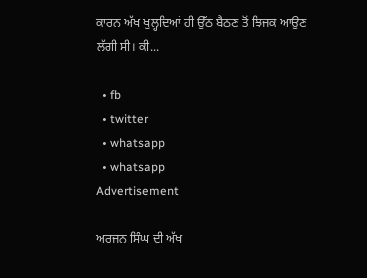ਕਾਰਨ ਅੱਖ ਖੁਲ੍ਹਦਿਆਂ ਹੀ ਉੱਠ ਬੈਠਣ ਤੋਂ ਝਿਜਕ ਆਉਣ ਲੱਗੀ ਸੀ। ਕੀ...

  • fb
  • twitter
  • whatsapp
  • whatsapp
Advertisement

ਅਰਜਨ ਸਿੰਘ ਦੀ ਅੱਖ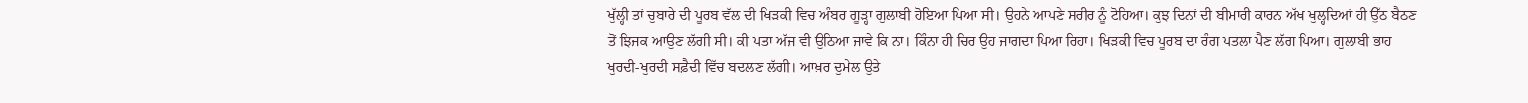ਖੁੱਲ੍ਹੀ ਤਾਂ ਚੁਬਾਰੇ ਦੀ ਪੂਰਬ ਵੱਲ ਦੀ ਖਿੜਕੀ ਵਿਚ ਅੰਬਰ ਗੂੜ੍ਹਾ ਗੁਲਾਬੀ ਹੋਇਆ ਪਿਆ ਸੀ। ਉਹਨੇ ਆਪਣੇ ਸਰੀਰ ਨੂੰ ਟੋਹਿਆ। ਕੁਝ ਦਿਨਾਂ ਦੀ ਬੀਮਾਰੀ ਕਾਰਨ ਅੱਖ ਖੁਲ੍ਹਦਿਆਂ ਹੀ ਉੱਠ ਬੈਠਣ ਤੋਂ ਝਿਜਕ ਆਉਣ ਲੱਗੀ ਸੀ। ਕੀ ਪਤਾ ਅੱਜ ਵੀ ਉਠਿਆ ਜਾਵੇ ਕਿ ਨਾ। ਕਿੰਨਾ ਹੀ ਚਿਰ ਉਹ ਜਾਗਦਾ ਪਿਆ ਰਿਹਾ। ਖਿੜਕੀ ਵਿਚ ਪੂਰਬ ਦਾ ਰੰਗ ਪਤਲਾ ਪੈਣ ਲੱਗ ਪਿਆ। ਗੁਲਾਬੀ ਭਾਹ ਖੁਰਦੀ-ਖੁਰਦੀ ਸਫ਼ੈਦੀ ਵਿੱਚ ਬਦਲਣ ਲੱਗੀ। ਆਖ਼ਰ ਦੁਮੇਲ ਉਤੇ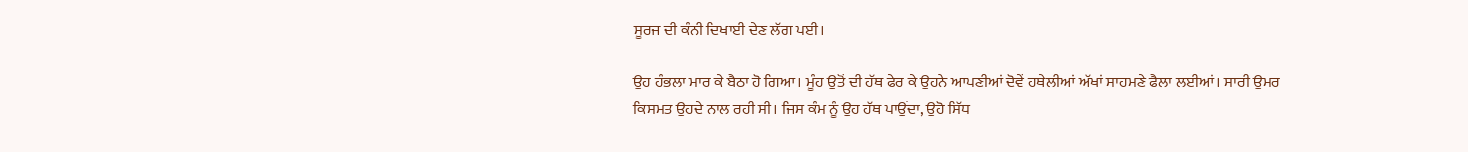ਸੂਰਜ ਦੀ ਕੰਨੀ ਦਿਖਾਈ ਦੇਣ ਲੱਗ ਪਈ।

ਉਹ ਹੰਭਲਾ ਮਾਰ ਕੇ ਬੈਠਾ ਹੋ ਗਿਆ। ਮੂੰਹ ਉਤੋਂ ਦੀ ਹੱਥ ਫੇਰ ਕੇ ਉਹਨੇ ਆਪਣੀਆਂ ਦੋਵੇਂ ਹਥੇਲੀਆਂ ਅੱਖਾਂ ਸਾਹਮਣੇ ਫੈਲਾ ਲਈਆਂ। ਸਾਰੀ ਉਮਰ ਕਿਸਮਤ ਉਹਦੇ ਨਾਲ ਰਹੀ ਸੀ। ਜਿਸ ਕੰਮ ਨੂੰ ਉਹ ਹੱਥ ਪਾਉਂਦਾ, ਉਹੋ ਸਿੱਧ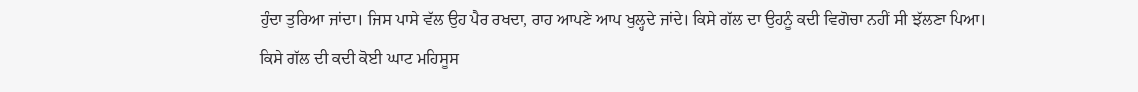ਹੁੰਦਾ ਤੁਰਿਆ ਜਾਂਦਾ। ਜਿਸ ਪਾਸੇ ਵੱਲ ਉਹ ਪੈਰ ਰਖਦਾ, ਰਾਹ ਆਪਣੇ ਆਪ ਖੁਲ੍ਹਦੇ ਜਾਂਦੇ। ਕਿਸੇ ਗੱਲ ਦਾ ਉਹਨੂੰ ਕਦੀ ਵਿਗੋਚਾ ਨਹੀਂ ਸੀ ਝੱਲਣਾ ਪਿਆ। ਕਿਸੇ ਗੱਲ ਦੀ ਕਦੀ ਕੋਈ ਘਾਟ ਮਹਿਸੂਸ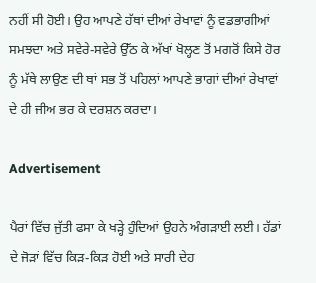ਨਹੀਂ ਸੀ ਹੋਈ। ਉਹ ਆਪਣੇ ਹੱਥਾਂ ਦੀਆਂ ਰੇਖਾਵਾਂ ਨੂੰ ਵਡਭਾਗੀਆਂ ਸਮਝਦਾ ਅਤੇ ਸਵੇਰੇ-ਸਵੇਰੇ ਉੱਠ ਕੇ ਅੱਖਾਂ ਖੋਲ੍ਹਣ ਤੋਂ ਮਗਰੋਂ ਕਿਸੇ ਹੋਰ ਨੂੰ ਮੱਥੇ ਲਾਉਣ ਦੀ ਥਾਂ ਸਭ ਤੋਂ ਪਹਿਲਾਂ ਆਪਣੇ ਭਾਗਾਂ ਦੀਆਂ ਰੇਖਾਵਾਂ ਦੇ ਹੀ ਜੀਅ ਭਰ ਕੇ ਦਰਸ਼ਨ ਕਰਦਾ।

Advertisement

ਪੈਰਾਂ ਵਿੱਚ ਜੁੱਤੀ ਫਸਾ ਕੇ ਖੜ੍ਹੇ ਹੁੰਦਿਆਂ ਉਹਨੇ ਅੰਗੜਾਈ ਲਈ। ਹੱਡਾਂ ਦੇ ਜੋੜਾਂ ਵਿੱਚ ਕਿੜ-ਕਿੜ ਹੋਈ ਅਤੇ ਸਾਰੀ ਦੇਹ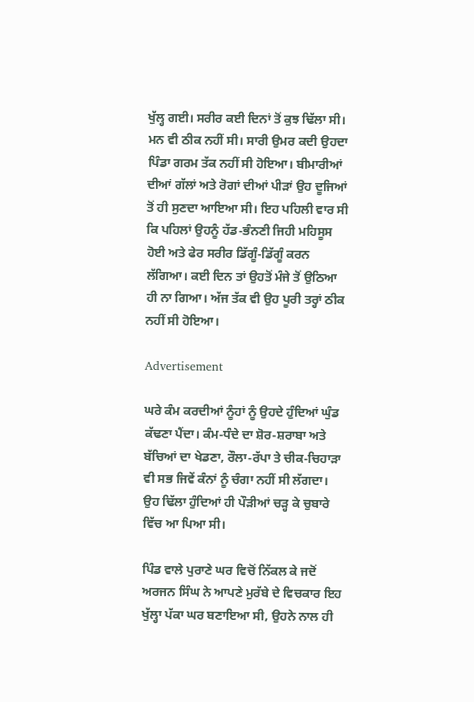ਖੁੱਲ੍ਹ ਗਈ। ਸਰੀਰ ਕਈ ਦਿਨਾਂ ਤੋਂ ਕੁਝ ਢਿੱਲਾ ਸੀ। ਮਨ ਵੀ ਠੀਕ ਨਹੀਂ ਸੀ। ਸਾਰੀ ਉਮਰ ਕਦੀ ਉਹਦਾ ਪਿੰਡਾ ਗਰਮ ਤੱਕ ਨਹੀਂ ਸੀ ਹੋਇਆ। ਬੀਮਾਰੀਆਂ ਦੀਆਂ ਗੱਲਾਂ ਅਤੇ ਰੋਗਾਂ ਦੀਆਂ ਪੀੜਾਂ ਉਹ ਦੂਜਿਆਂ ਤੋਂ ਹੀ ਸੁਣਦਾ ਆਇਆ ਸੀ। ਇਹ ਪਹਿਲੀ ਵਾਰ ਸੀ ਕਿ ਪਹਿਲਾਂ ਉਹਨੂੰ ਹੱਡ-ਭੰਨਣੀ ਜਿਹੀ ਮਹਿਸੂਸ ਹੋਈ ਅਤੇ ਫੇਰ ਸਰੀਰ ਡਿੱਗੂੰ-ਡਿੱਗੂੰ ਕਰਨ ਲੱਗਿਆ। ਕਈ ਦਿਨ ਤਾਂ ਉਹਤੋਂ ਮੰਜੇ ਤੋਂ ਉਠਿਆ ਹੀ ਨਾ ਗਿਆ। ਅੱਜ ਤੱਕ ਵੀ ਉਹ ਪੂਰੀ ਤਰ੍ਹਾਂ ਠੀਕ ਨਹੀਂ ਸੀ ਹੋਇਆ।

Advertisement

ਘਰੇ ਕੰਮ ਕਰਦੀਆਂ ਨੂੰਹਾਂ ਨੂੰ ਉਹਦੇ ਹੁੰਦਿਆਂ ਘੁੰਡ ਕੱਢਣਾ ਪੈਂਦਾ। ਕੰਮ-ਧੰਦੇ ਦਾ ਸ਼ੋਰ-ਸ਼ਰਾਬਾ ਅਤੇ ਬੱਚਿਆਂ ਦਾ ਖੇਡਣਾ, ਰੌਲਾ-ਰੱਪਾ ਤੇ ਚੀਕ-ਚਿਹਾੜਾ ਵੀ ਸਭ ਜਿਵੇਂ ਕੰਨਾਂ ਨੂੰ ਚੰਗਾ ਨਹੀਂ ਸੀ ਲੱਗਦਾ। ਉਹ ਢਿੱਲਾ ਹੁੰਦਿਆਂ ਹੀ ਪੌੜੀਆਂ ਚੜ੍ਹ ਕੇ ਚੁਬਾਰੇ ਵਿੱਚ ਆ ਪਿਆ ਸੀ।

ਪਿੰਡ ਵਾਲੇ ਪੁਰਾਣੇ ਘਰ ਵਿਚੋਂ ਨਿੱਕਲ ਕੇ ਜਦੋਂ ਅਰਜਨ ਸਿੰਘ ਨੇ ਆਪਣੇ ਮੁਰੱਬੇ ਦੇ ਵਿਚਕਾਰ ਇਹ ਖੁੱਲ੍ਹਾ ਪੱਕਾ ਘਰ ਬਣਾਇਆ ਸੀ, ਉਹਨੇ ਨਾਲ ਹੀ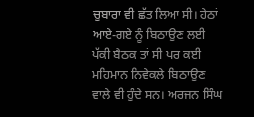ਚੁਬਾਰਾ ਵੀ ਛੱਤ ਲਿਆ ਸੀ। ਹੇਠਾਂ ਆਏ-ਗਏ ਨੂੰ ਬਿਠਾਉਣ ਲਈ ਪੱਕੀ ਬੈਠਕ ਤਾਂ ਸੀ ਪਰ ਕਈ ਮਹਿਮਾਨ ਨਿਵੇਕਲੇ ਬਿਠਾਉਣ ਵਾਲੇ ਵੀ ਹੁੰਦੇ ਸਨ। ਅਰਜਨ ਸਿੰਘ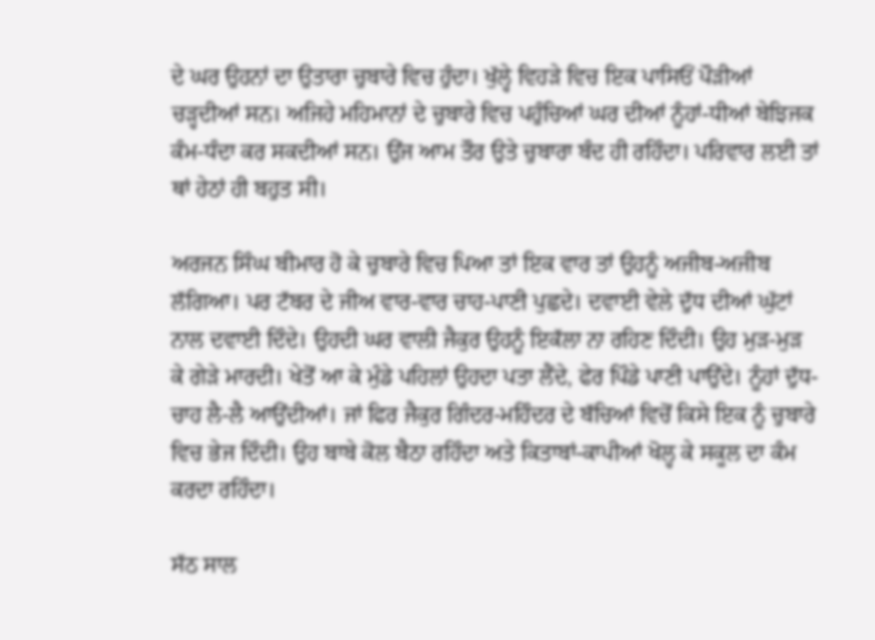ਦੇ ਘਰ ਉਹਨਾਂ ਦਾ ਉਤਾਰਾ ਚੁਬਾਰੇ ਵਿਚ ਹੁੰਦਾ। ਖੁੱਲ੍ਹੇ ਵਿਹੜੇ ਵਿਚ ਇਕ ਪਾਸਿਓਂ ਪੌੜੀਆਂ ਚੜ੍ਹਦੀਆਂ ਸਨ। ਅਜਿਹੇ ਮਹਿਮਾਨਾਂ ਦੇ ਚੁਬਾਰੇ ਵਿਚ ਪਹੁੰਚਿਆਂ ਘਰ ਦੀਆਂ ਨੂੰਹਾਂ-ਧੀਆਂ ਬੇਝਿਜਕ ਕੰਮ-ਧੰਦਾ ਕਰ ਸਕਦੀਆਂ ਸਨ। ਉਂਜ ਆਮ ਤੌਰ ਉਤੇ ਚੁਬਾਰਾ ਬੰਦ ਹੀ ਰਹਿੰਦਾ। ਪਰਿਵਾਰ ਲਈ ਤਾਂ ਥਾਂ ਹੇਠਾਂ ਹੀ ਬਹੁਤ ਸੀ।

ਅਰਜਨ ਸਿੰਘ ਬੀਮਾਰ ਹੋ ਕੇ ਚੁਬਾਰੇ ਵਿਚ ਪਿਆ ਤਾਂ ਇਕ ਵਾਰ ਤਾਂ ਉਹਨੂੰ ਅਜੀਬ-ਅਜੀਬ ਲੱਗਿਆ। ਪਰ ਟੱਬਰ ਦੇ ਜੀਅ ਵਾਰ-ਵਾਰ ਚਾਹ-ਪਾਣੀ ਪੁਛਦੇ। ਦਵਾਈ ਵੇਲੇ ਦੁੱਧ ਦੀਆਂ ਘੁੱਟਾਂ ਨਾਲ ਦਵਾਈ ਦਿੰਦੇ। ਉਹਦੀ ਘਰ ਵਾਲੀ ਜੈਕੁਰ ਉਹਨੂੰ ਇਕੱਲਾ ਨਾ ਰਹਿਣ ਦਿੰਦੀ। ਉਹ ਮੁੜ-ਮੁੜ ਕੇ ਗੇੜੇ ਮਾਰਦੀ। ਖੇਤੋਂ ਆ ਕੇ ਮੁੰਡੇ ਪਹਿਲਾਂ ਉਹਦਾ ਪਤਾ ਲੈਂਦੇ, ਫੇਰ ਪਿੰਡੇ ਪਾਣੀ ਪਾਉਂਦੇ। ਨੂੰਹਾਂ ਦੁੱਧ-ਚਾਹ ਲੈ-ਲੈ ਆਉਂਦੀਆਂ। ਜਾਂ ਫਿਰ ਜੈਕੁਰ ਗਿੰਦਰ-ਮਹਿੰਦਰ ਦੇ ਬੱਚਿਆਂ ਵਿਚੋਂ ਕਿਸੇ ਇਕ ਨੂੰ ਚੁਬਾਰੇ ਵਿਚ ਭੇਜ ਦਿੰਦੀ। ਉਹ ਬਾਬੇ ਕੋਲ ਬੈਠਾ ਰਹਿੰਦਾ ਅਤੇ ਕਿਤਾਬਾਂ-ਕਾਪੀਆਂ ਖੋਲ੍ਹ ਕੇ ਸਕੂਲ ਦਾ ਕੰਮ ਕਰਦਾ ਰਹਿੰਦਾ।

ਸੱਠ ਸਾਲ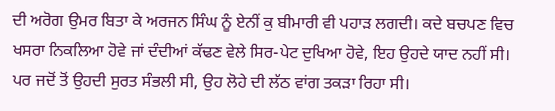ਦੀ ਅਰੋਗ ਉਮਰ ਬਿਤਾ ਕੇ ਅਰਜਨ ਸਿੰਘ ਨੂੰ ਏਨੀਂ ਕੁ ਬੀਮਾਰੀ ਵੀ ਪਹਾੜ ਲਗਦੀ। ਕਦੇ ਬਚਪਣ ਵਿਚ ਖਸਰਾ ਨਿਕਲਿਆ ਹੋਵੇ ਜਾਂ ਦੰਦੀਆਂ ਕੱਢਣ ਵੇਲੇ ਸਿਰ-ਪੇਟ ਦੁਖਿਆ ਹੋਵੇ, ਇਹ ਉਹਦੇ ਯਾਦ ਨਹੀਂ ਸੀ। ਪਰ ਜਦੋਂ ਤੋਂ ਉਹਦੀ ਸੁਰਤ ਸੰਭਲੀ ਸੀ, ਉਹ ਲੋਹੇ ਦੀ ਲੱਠ ਵਾਂਗ ਤਕੜਾ ਰਿਹਾ ਸੀ।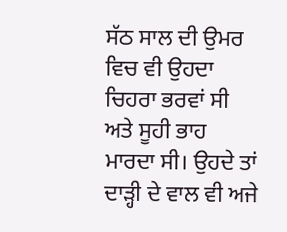ਸੱਠ ਸਾਲ ਦੀ ਉਮਰ ਵਿਚ ਵੀ ਉਹਦਾ ਚਿਹਰਾ ਭਰਵਾਂ ਸੀ ਅਤੇ ਸੂਹੀ ਭਾਹ ਮਾਰਦਾ ਸੀ। ਉਹਦੇ ਤਾਂ ਦਾੜ੍ਹੀ ਦੇ ਵਾਲ ਵੀ ਅਜੇ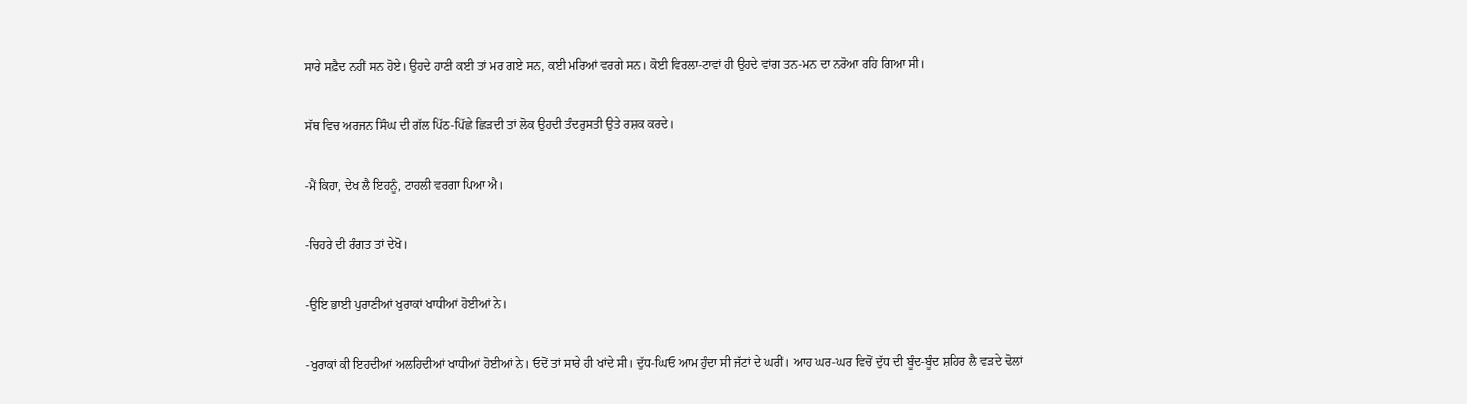ਸਾਰੇ ਸਫ਼ੈਦ ਨਹੀਂ ਸਨ ਹੋਏ। ਉਹਦੇ ਹਾਣੀ ਕਈ ਤਾਂ ਮਰ ਗਏ ਸਨ, ਕਈ ਮਰਿਆਂ ਵਰਗੇ ਸਨ। ਕੋਈ ਵਿਰਲਾ-ਟਾਵਾਂ ਹੀ ਉਹਦੇ ਵਾਂਗ ਤਨ-ਮਨ ਦਾ ਨਰੋਆ ਰਹਿ ਗਿਆ ਸੀ।

ਸੱਥ ਵਿਚ ਅਰਜਨ ਸਿੰਘ ਦੀ ਗੱਲ ਪਿੱਠ-ਪਿੱਛੇ ਛਿੜਦੀ ਤਾਂ ਲੋਕ ਉਹਦੀ ਤੰਦਰੁਸਤੀ ਉਤੇ ਰਸ਼ਕ ਕਰਦੇ।

-ਮੈਂ ਕਿਹਾ, ਦੇਖ ਲੈ ਇਹਨੂੰ, ਟਾਹਲੀ ਵਰਗਾ ਪਿਆ ਐ।

-ਚਿਹਰੇ ਦੀ ਰੰਗਤ ਤਾਂ ਦੇਖੋ।

-ਉਇ ਭਾਈ ਪੁਰਾਣੀਆਂ ਖੁਰਾਕਾਂ ਖਾਧੀਆਂ ਹੋਈਆਂ ਨੇ।

-ਖੁਰਾਕਾਂ ਕੀ ਇਹਦੀਆਂ ਅਲਹਿਦੀਆਂ ਖਾਧੀਆਂ ਹੋਈਆਂ ਨੇ। ਓਦੋਂ ਤਾਂ ਸਾਰੇ ਹੀ ਖਾਂਦੇ ਸੀ। ਦੁੱਧ-ਘਿਓ ਆਮ ਹੁੰਦਾ ਸੀ ਜੱਟਾਂ ਦੇ ਘਰੀਂ। ਆਹ ਘਰ-ਘਰ ਵਿਚੋਂ ਦੁੱਧ ਦੀ ਬੂੰਦ-ਬੂੰਦ ਸ਼ਹਿਰ ਲੈ ਵੜਦੇ ਢੋਲਾਂ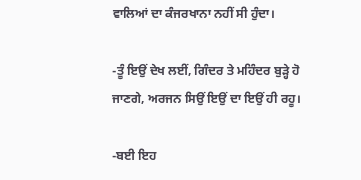ਵਾਲਿਆਂ ਦਾ ਕੰਜਰਖਾਨਾ ਨਹੀਂ ਸੀ ਹੁੰਦਾ।

-ਤੂੰ ਇਉਂ ਦੇਖ ਲਈਂ, ਗਿੰਦਰ ਤੇ ਮਹਿੰਦਰ ਬੁੜ੍ਹੇ ਹੋ ਜਾਣਗੇ, ਅਰਜਨ ਸਿਉਂ ਇਉਂ ਦਾ ਇਉਂ ਹੀ ਰਹੂ।

-ਬਈ ਇਹ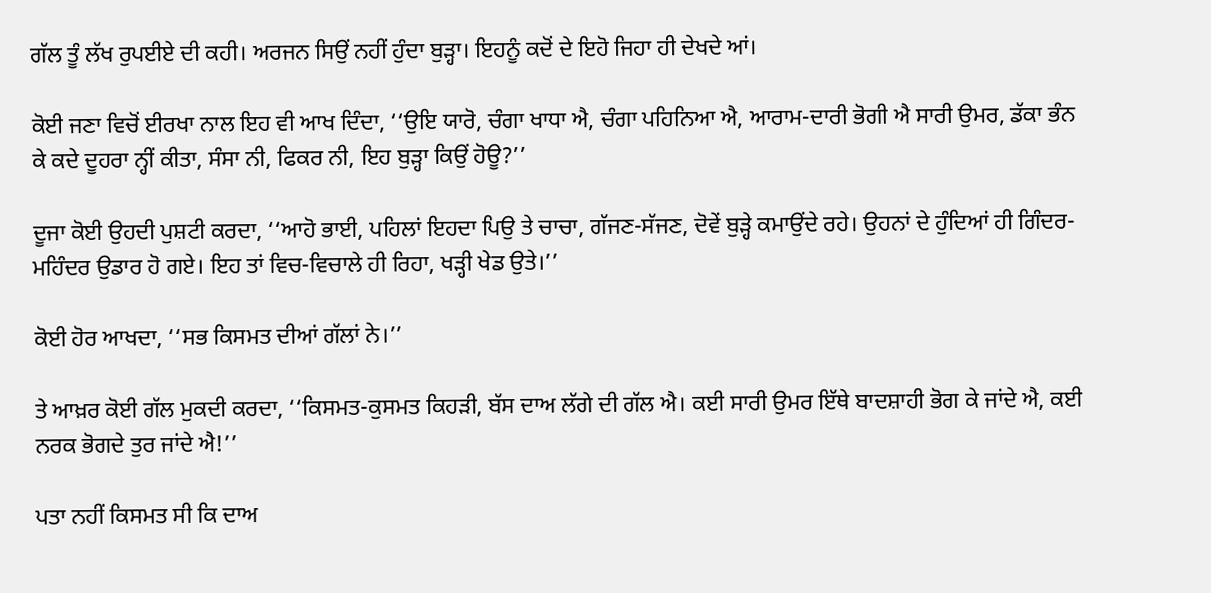ਗੱਲ ਤੂੰ ਲੱਖ ਰੁਪਈਏ ਦੀ ਕਹੀ। ਅਰਜਨ ਸਿਉਂ ਨਹੀਂ ਹੁੰਦਾ ਬੁੜ੍ਹਾ। ਇਹਨੂੰ ਕਦੋਂ ਦੇ ਇਹੋ ਜਿਹਾ ਹੀ ਦੇਖਦੇ ਆਂ।

ਕੋਈ ਜਣਾ ਵਿਚੋਂ ਈਰਖਾ ਨਾਲ ਇਹ ਵੀ ਆਖ ਦਿੰਦਾ, ‘‘ਉਇ ਯਾਰੋ, ਚੰਗਾ ਖਾਧਾ ਐ, ਚੰਗਾ ਪਹਿਨਿਆ ਐ, ਆਰਾਮ-ਦਾਰੀ ਭੋਗੀ ਐ ਸਾਰੀ ਉਮਰ, ਡੱਕਾ ਭੰਨ ਕੇ ਕਦੇ ਦੂਹਰਾ ਨ੍ਹੀਂ ਕੀਤਾ, ਸੰਸਾ ਨੀ, ਫਿਕਰ ਨੀ, ਇਹ ਬੁੜ੍ਹਾ ਕਿਉਂ ਹੋਊ?’’

ਦੂਜਾ ਕੋਈ ਉਹਦੀ ਪੁਸ਼ਟੀ ਕਰਦਾ, ‘‘ਆਹੋ ਭਾਈ, ਪਹਿਲਾਂ ਇਹਦਾ ਪਿਉ ਤੇ ਚਾਚਾ, ਗੱਜਣ-ਸੱਜਣ, ਦੋਵੇਂ ਬੁੜ੍ਹੇ ਕਮਾਉਂਦੇ ਰਹੇ। ਉਹਨਾਂ ਦੇ ਹੁੰਦਿਆਂ ਹੀ ਗਿੰਦਰ-ਮਹਿੰਦਰ ਉਡਾਰ ਹੋ ਗਏ। ਇਹ ਤਾਂ ਵਿਚ-ਵਿਚਾਲੇ ਹੀ ਰਿਹਾ, ਖੜ੍ਹੀ ਖੇਡ ਉਤੇ।’’

ਕੋਈ ਹੋਰ ਆਖਦਾ, ‘‘ਸਭ ਕਿਸਮਤ ਦੀਆਂ ਗੱਲਾਂ ਨੇ।’’

ਤੇ ਆਖ਼ਰ ਕੋਈ ਗੱਲ ਮੁਕਦੀ ਕਰਦਾ, ‘‘ਕਿਸਮਤ-ਕੁਸਮਤ ਕਿਹੜੀ, ਬੱਸ ਦਾਅ ਲੱਗੇ ਦੀ ਗੱਲ ਐ। ਕਈ ਸਾਰੀ ਉਮਰ ਇੱਥੇ ਬਾਦਸ਼ਾਹੀ ਭੋਗ ਕੇ ਜਾਂਦੇ ਐ, ਕਈ ਨਰਕ ਭੋਗਦੇ ਤੁਰ ਜਾਂਦੇ ਐ!’’

ਪਤਾ ਨਹੀਂ ਕਿਸਮਤ ਸੀ ਕਿ ਦਾਅ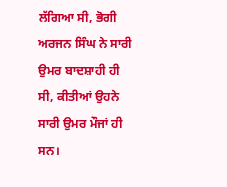ਲੱਗਿਆ ਸੀ, ਭੋਗੀ ਅਰਜਨ ਸਿੰਘ ਨੇ ਸਾਰੀ ਉਮਰ ਬਾਦਸ਼ਾਹੀ ਹੀ ਸੀ, ਕੀਤੀਆਂ ਉਹਨੇ ਸਾਰੀ ਉਮਰ ਮੌਜਾਂ ਹੀ ਸਨ।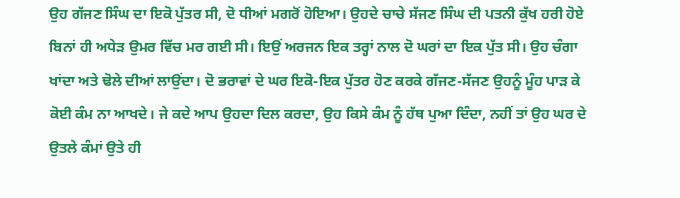ਉਹ ਗੱਜਣ ਸਿੰਘ ਦਾ ਇਕੋ ਪੁੱਤਰ ਸੀ, ਦੋ ਧੀਆਂ ਮਗਰੋਂ ਹੋਇਆ। ਉਹਦੇ ਚਾਚੇ ਸੱਜਣ ਸਿੰਘ ਦੀ ਪਤਨੀ ਕੁੱਖ ਹਰੀ ਹੋਏ ਬਿਨਾਂ ਹੀ ਅਧੇੜ ਉਮਰ ਵਿੱਚ ਮਰ ਗਈ ਸੀ। ਇਉਂ ਅਰਜਨ ਇਕ ਤਰ੍ਹਾਂ ਨਾਲ ਦੋ ਘਰਾਂ ਦਾ ਇਕ ਪੁੱਤ ਸੀ। ਉਹ ਚੰਗਾ ਖਾਂਦਾ ਅਤੇ ਢੋਲੇ ਦੀਆਂ ਲਾਉਂਦਾ। ਦੋ ਭਰਾਵਾਂ ਦੇ ਘਰ ਇਕੋ-ਇਕ ਪੁੱਤਰ ਹੋਣ ਕਰਕੇ ਗੱਜਣ-ਸੱਜਣ ਉਹਨੂੰ ਮੂੰਹ ਪਾੜ ਕੇ ਕੋਈ ਕੰਮ ਨਾ ਆਖਦੇ। ਜੇ ਕਦੇ ਆਪ ਉਹਦਾ ਦਿਲ ਕਰਦਾ, ਉਹ ਕਿਸੇ ਕੰਮ ਨੂੰ ਹੱਥ ਪੁਆ ਦਿੰਦਾ, ਨਹੀਂ ਤਾਂ ਉਹ ਘਰ ਦੇ ਉਤਲੇ ਕੰਮਾਂ ਉਤੇ ਹੀ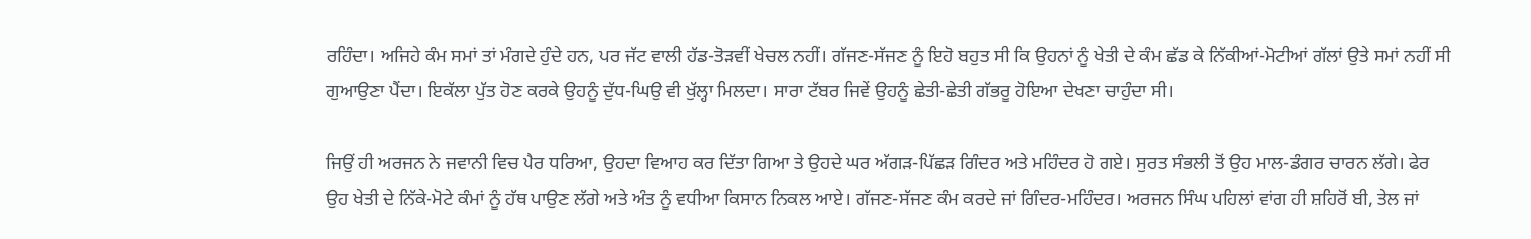ਰਹਿੰਦਾ। ਅਜਿਹੇ ਕੰਮ ਸਮਾਂ ਤਾਂ ਮੰਗਦੇ ਹੁੰਦੇ ਹਨ, ਪਰ ਜੱਟ ਵਾਲੀ ਹੱਡ-ਤੋੜਵੀਂ ਖੇਚਲ ਨਹੀਂ। ਗੱਜਣ-ਸੱਜਣ ਨੂੰ ਇਹੋ ਬਹੁਤ ਸੀ ਕਿ ਉਹਨਾਂ ਨੂੰ ਖੇਤੀ ਦੇ ਕੰਮ ਛੱਡ ਕੇ ਨਿੱਕੀਆਂ-ਮੋਟੀਆਂ ਗੱਲਾਂ ਉਤੇ ਸਮਾਂ ਨਹੀਂ ਸੀ ਗੁਆਉਣਾ ਪੈਂਦਾ। ਇਕੱਲਾ ਪੁੱਤ ਹੋਣ ਕਰਕੇ ਉਹਨੂੰ ਦੁੱਧ-ਘਿਉ ਵੀ ਖੁੱਲ੍ਹਾ ਮਿਲਦਾ। ਸਾਰਾ ਟੱਬਰ ਜਿਵੇਂ ਉਹਨੂੰ ਛੇਤੀ-ਛੇਤੀ ਗੱਭਰੂ ਹੋਇਆ ਦੇਖਣਾ ਚਾਹੁੰਦਾ ਸੀ।

ਜਿਉਂ ਹੀ ਅਰਜਨ ਨੇ ਜਵਾਨੀ ਵਿਚ ਪੈਰ ਧਰਿਆ, ਉਹਦਾ ਵਿਆਹ ਕਰ ਦਿੱਤਾ ਗਿਆ ਤੇ ਉਹਦੇ ਘਰ ਅੱਗੜ-ਪਿੱਛੜ ਗਿੰਦਰ ਅਤੇ ਮਹਿੰਦਰ ਹੋ ਗਏ। ਸੁਰਤ ਸੰਭਲੀ ਤੋਂ ਉਹ ਮਾਲ-ਡੰਗਰ ਚਾਰਨ ਲੱਗੇ। ਫੇਰ ਉਹ ਖੇਤੀ ਦੇ ਨਿੱਕੇ-ਮੋਟੇ ਕੰਮਾਂ ਨੂੰ ਹੱਥ ਪਾਉਣ ਲੱਗੇ ਅਤੇ ਅੰਤ ਨੂੰ ਵਧੀਆ ਕਿਸਾਨ ਨਿਕਲ ਆਏ। ਗੱਜਣ-ਸੱਜਣ ਕੰਮ ਕਰਦੇ ਜਾਂ ਗਿੰਦਰ-ਮਹਿੰਦਰ। ਅਰਜਨ ਸਿੰਘ ਪਹਿਲਾਂ ਵਾਂਗ ਹੀ ਸ਼ਹਿਰੋਂ ਬੀ, ਤੇਲ ਜਾਂ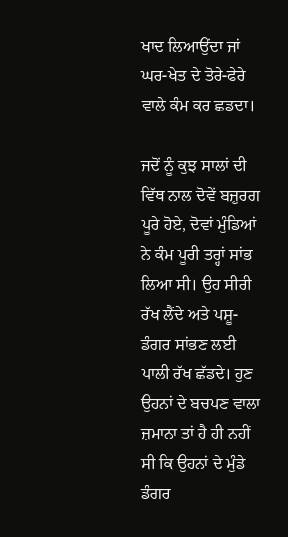ਖਾਦ ਲਿਆਉਂਦਾ ਜਾਂ ਘਰ-ਖੇਤ ਦੇ ਤੋਰੇ-ਫੇਰੇ ਵਾਲੇ ਕੰਮ ਕਰ ਛਡਦਾ।

ਜਦੋਂ ਨੂੰ ਕੁਝ ਸਾਲਾਂ ਦੀ ਵਿੱਥ ਨਾਲ ਦੋਵੇਂ ਬਜ਼ੁਰਗ ਪੂਰੇ ਹੋਏ, ਦੋਵਾਂ ਮੁੰਡਿਆਂ ਨੇ ਕੰਮ ਪੂਰੀ ਤਰ੍ਹਾਂ ਸਾਂਭ ਲਿਆ ਸੀ। ਉਹ ਸੀਰੀ ਰੱਖ ਲੈਂਦੇ ਅਤੇ ਪਸ਼ੂ-ਡੰਗਰ ਸਾਂਭਣ ਲਈ ਪਾਲੀ ਰੱਖ ਛੱਡਦੇ। ਹੁਣ ਉਹਨਾਂ ਦੇ ਬਚਪਣ ਵਾਲਾ ਜ਼ਮਾਨਾ ਤਾਂ ਹੈ ਹੀ ਨਹੀਂ ਸੀ ਕਿ ਉਹਨਾਂ ਦੇ ਮੁੰਡੇ ਡੰਗਰ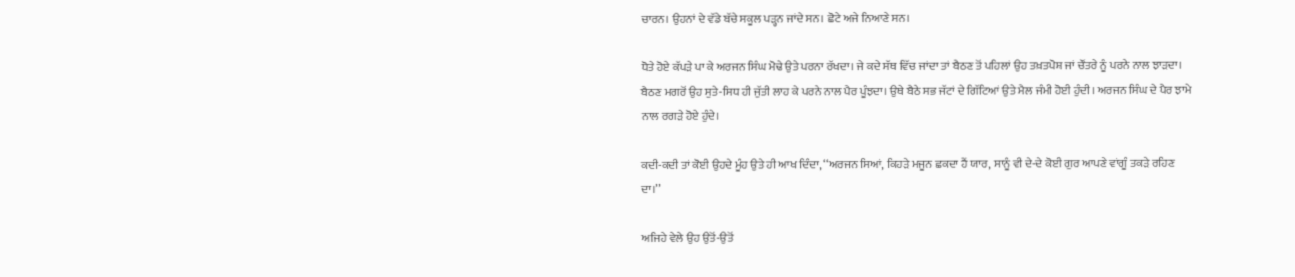ਚਾਰਨ। ਉਹਨਾਂ ਦੇ ਵੱਡੇ ਬੱਚੇ ਸਕੂਲ ਪੜ੍ਹਨ ਜਾਂਦੇ ਸਨ। ਛੋਟੇ ਅਜੇ ਨਿਆਣੇ ਸਨ।

ਧੋਤੇ ਹੋਏ ਕੱਪੜੇ ਪਾ ਕੇ ਅਰਜਨ ਸਿੰਘ ਮੋਢੇ ਉਤੇ ਪਰਨਾ ਰੱਖਦਾ। ਜੇ ਕਦੇ ਸੱਥ ਵਿੱਚ ਜਾਂਦਾ ਤਾਂ ਬੈਠਣ ਤੋਂ ਪਹਿਲਾਂ ਉਹ ਤਖ਼ਤਪੋਸ਼ ਜਾਂ ਚੌਂਤਰੇ ਨੂੰ ਪਰਨੇ ਨਾਲ ਝਾੜਦਾ। ਬੈਠਣ ਮਗਰੋਂ ਉਹ ਸੁਤੇ-ਸਿਧ ਹੀ ਜੁੱਤੀ ਲਾਹ ਕੇ ਪਰਨੇ ਨਾਲ ਪੈਰ ਪੂੰਝਦਾ। ਉਥੇ ਬੈਠੇ ਸਭ ਜੱਟਾਂ ਦੇ ਗਿੱਟਿਆਂ ਉਤੇ ਮੈਲ ਜੰਮੀ ਹੋਈ ਹੁੰਦੀ। ਅਰਜਨ ਸਿੰਘ ਦੇ ਪੈਰ ਝਾਮੇ ਨਾਲ ਰਗੜੇ ਹੋਏ ਹੁੰਦੇ।

ਕਦੀ-ਕਦੀ ਤਾਂ ਕੋਈ ਉਹਦੇ ਮੂੰਹ ਉਤੇ ਹੀ ਆਖ ਦਿੰਦਾ, ‘‘ਅਰਜਨ ਸਿਆਂ, ਕਿਹੜੇ ਮਜੂਨ ਛਕਦਾ ਹੈਂ ਯਾਰ, ਸਾਨੂੰ ਵੀ ਦੇ-ਦੇ ਕੋਈ ਗੁਰ ਆਪਣੇ ਵਾਂਗੂੰ ਤਕੜੇ ਰਹਿਣ ਦਾ।’’

ਅਜਿਹੇ ਵੇਲੇ ਉਹ ਉਤੋਂ-ਉਤੋਂ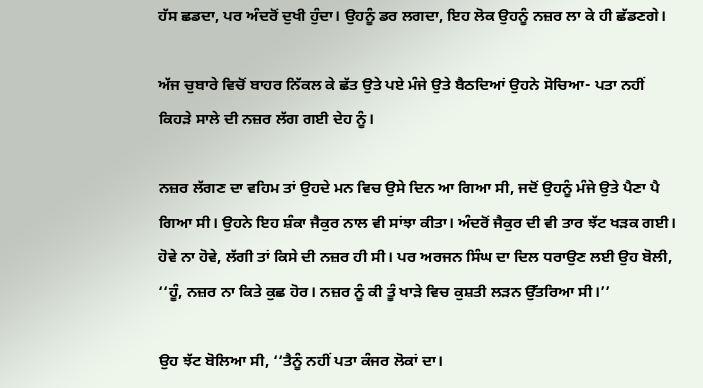ਹੱਸ ਛਡਦਾ, ਪਰ ਅੰਦਰੋਂ ਦੁਖੀ ਹੁੰਦਾ। ਉਹਨੂੰ ਡਰ ਲਗਦਾ, ਇਹ ਲੋਕ ਉਹਨੂੰ ਨਜ਼ਰ ਲਾ ਕੇ ਹੀ ਛੱਡਣਗੇ।

ਅੱਜ ਚੁਬਾਰੇ ਵਿਚੋਂ ਬਾਹਰ ਨਿੱਕਲ ਕੇ ਛੱਤ ਉਤੇ ਪਏ ਮੰਜੇ ਉਤੇ ਬੈਠਦਿਆਂ ਉਹਨੇ ਸੋਚਿਆ- ਪਤਾ ਨਹੀਂ ਕਿਹੜੇ ਸਾਲੇ ਦੀ ਨਜ਼ਰ ਲੱਗ ਗਈ ਦੇਹ ਨੂੰ।

ਨਜ਼ਰ ਲੱਗਣ ਦਾ ਵਹਿਮ ਤਾਂ ਉਹਦੇ ਮਨ ਵਿਚ ਉਸੇ ਦਿਨ ਆ ਗਿਆ ਸੀ, ਜਦੋਂ ਉਹਨੂੰ ਮੰਜੇ ਉਤੇ ਪੈਣਾ ਪੈ ਗਿਆ ਸੀ। ਉਹਨੇ ਇਹ ਸ਼ੰਕਾ ਜੈਕੁਰ ਨਾਲ ਵੀ ਸਾਂਝਾ ਕੀਤਾ। ਅੰਦਰੋਂ ਜੈਕੁਰ ਦੀ ਵੀ ਤਾਰ ਝੱਟ ਖੜਕ ਗਈ। ਹੋਵੇ ਨਾ ਹੋਵੇ, ਲੱਗੀ ਤਾਂ ਕਿਸੇ ਦੀ ਨਜ਼ਰ ਹੀ ਸੀ। ਪਰ ਅਰਜਨ ਸਿੰਘ ਦਾ ਦਿਲ ਧਰਾਉਣ ਲਈ ਉਹ ਬੋਲੀ, ‘‘ਹੂੰ, ਨਜ਼ਰ ਨਾ ਕਿਤੇ ਕੁਛ ਹੋਰ। ਨਜ਼ਰ ਨੂੰ ਕੀ ਤੂੰ ਖਾੜੇ ਵਿਚ ਕੁਸ਼ਤੀ ਲੜਨ ਉੱਤਰਿਆ ਸੀ।’’

ਉਹ ਝੱਟ ਬੋਲਿਆ ਸੀ, ‘‘ਤੈਨੂੰ ਨਹੀਂ ਪਤਾ ਕੰਜਰ ਲੋਕਾਂ ਦਾ।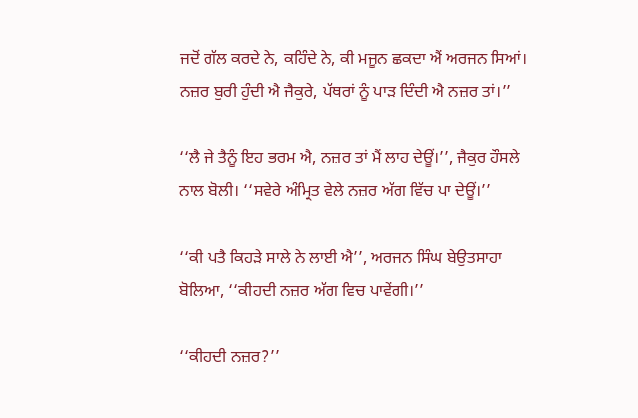ਜਦੋਂ ਗੱਲ ਕਰਦੇ ਨੇ, ਕਹਿੰਦੇ ਨੇ, ਕੀ ਮਜੂਨ ਛਕਦਾ ਐਂ ਅਰਜਨ ਸਿਆਂ। ਨਜ਼ਰ ਬੁਰੀ ਹੁੰਦੀ ਐ ਜੈਕੁਰੇ, ਪੱਥਰਾਂ ਨੂੰ ਪਾੜ ਦਿੰਦੀ ਐ ਨਜ਼ਰ ਤਾਂ।’’

‘‘ਲੈ ਜੇ ਤੈਨੂੰ ਇਹ ਭਰਮ ਐ, ਨਜ਼ਰ ਤਾਂ ਮੈਂ ਲਾਹ ਦੇਊਂ।’’, ਜੈਕੁਰ ਹੌਸਲੇ ਨਾਲ ਬੋਲੀ। ‘‘ਸਵੇਰੇ ਅੰਮ੍ਰਿਤ ਵੇਲੇ ਨਜ਼ਰ ਅੱਗ ਵਿੱਚ ਪਾ ਦੇਊਂ।’’

‘‘ਕੀ ਪਤੈ ਕਿਹੜੇ ਸਾਲੇ ਨੇ ਲਾਈ ਐ’’, ਅਰਜਨ ਸਿੰਘ ਬੇਉਤਸਾਹਾ ਬੋਲਿਆ, ‘‘ਕੀਹਦੀ ਨਜ਼ਰ ਅੱਗ ਵਿਚ ਪਾਵੇਂਗੀ।’’

‘‘ਕੀਹਦੀ ਨਜ਼ਰ?’’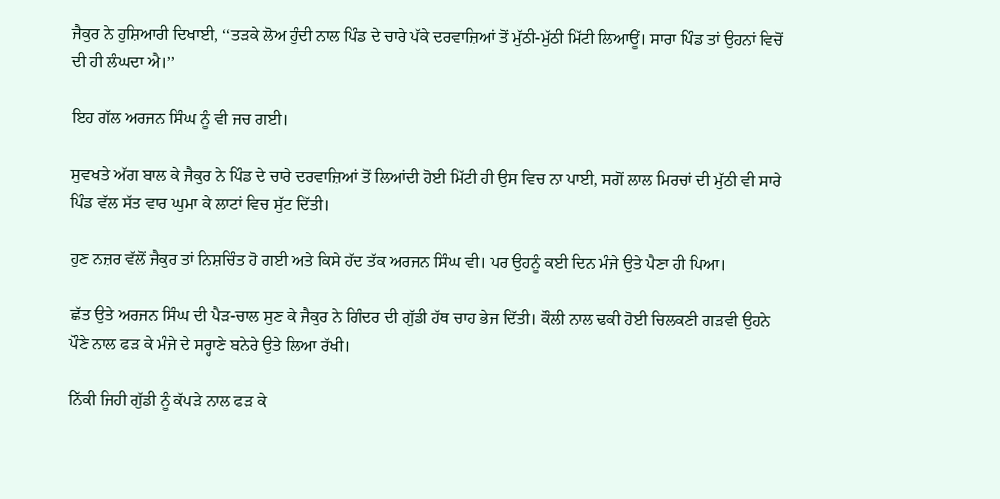ਜੈਕੁਰ ਨੇ ਹੁਸ਼ਿਆਰੀ ਦਿਖਾਈ, ‘‘ਤੜਕੇ ਲੋਅ ਹੁੰਦੀ ਨਾਲ ਪਿੰਡ ਦੇ ਚਾਰੇ ਪੱਕੇ ਦਰਵਾਜ਼ਿਆਂ ਤੋਂ ਮੁੱਠੀ-ਮੁੱਠੀ ਮਿੱਟੀ ਲਿਆਊਂ। ਸਾਰਾ ਪਿੰਡ ਤਾਂ ਉਹਨਾਂ ਵਿਚੋਂ ਦੀ ਹੀ ਲੰਘਦਾ ਐ।’’

ਇਹ ਗੱਲ ਅਰਜਨ ਸਿੰਘ ਨੂੰ ਵੀ ਜਚ ਗਈ।

ਸੁਵਖਤੇ ਅੱਗ ਬਾਲ ਕੇ ਜੈਕੁਰ ਨੇ ਪਿੰਡ ਦੇ ਚਾਰੇ ਦਰਵਾਜ਼ਿਆਂ ਤੋਂ ਲਿਆਂਦੀ ਹੋਈ ਮਿੱਟੀ ਹੀ ਉਸ ਵਿਚ ਨਾ ਪਾਈ, ਸਗੋਂ ਲਾਲ ਮਿਰਚਾਂ ਦੀ ਮੁੱਠੀ ਵੀ ਸਾਰੇ ਪਿੰਡ ਵੱਲ ਸੱਤ ਵਾਰ ਘੁਮਾ ਕੇ ਲਾਟਾਂ ਵਿਚ ਸੁੱਟ ਦਿੱਤੀ।

ਹੁਣ ਨਜ਼ਰ ਵੱਲੋਂ ਜੈਕੁਰ ਤਾਂ ਨਿਸ਼ਚਿੰਤ ਹੋ ਗਈ ਅਤੇ ਕਿਸੇ ਹੱਦ ਤੱਕ ਅਰਜਨ ਸਿੰਘ ਵੀ। ਪਰ ਉਹਨੂੰ ਕਈ ਦਿਨ ਮੰਜੇ ਉਤੇ ਪੈਣਾ ਹੀ ਪਿਆ।

ਛੱਤ ਉਤੇ ਅਰਜਨ ਸਿੰਘ ਦੀ ਪੈੜ-ਚਾਲ ਸੁਣ ਕੇ ਜੈਕੁਰ ਨੇ ਗਿੰਦਰ ਦੀ ਗੁੱਡੀ ਹੱਥ ਚਾਹ ਭੇਜ ਦਿੱਤੀ। ਕੌਲੀ ਨਾਲ ਢਕੀ ਹੋਈ ਚਿਲਕਣੀ ਗੜਵੀ ਉਹਨੇ ਪੌਣੇ ਨਾਲ ਫੜ ਕੇ ਮੰਜੇ ਦੇ ਸਰ੍ਹਾਣੇ ਬਨੇਰੇ ਉਤੇ ਲਿਆ ਰੱਖੀ।

ਨਿੱਕੀ ਜਿਹੀ ਗੁੱਡੀ ਨੂੰ ਕੱਪੜੇ ਨਾਲ ਫੜ ਕੇ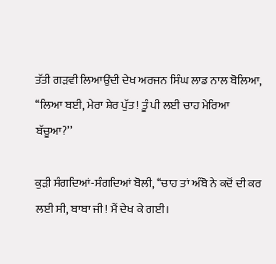ਤੱਤੀ ਗੜਵੀ ਲਿਆਉਂਦੀ ਦੇਖ ਅਰਜਨ ਸਿੰਘ ਲਾਡ ਨਾਲ ਬੋਲਿਆ, ‘‘ਲਿਆ ਬਈ, ਮੇਰਾ ਸ਼ੇਰ ਪੁੱਤ! ਤੂੰ ਪੀ ਲਈ ਚਾਹ ਮੇਰਿਆ ਬੱਚੂਆ?’’

ਕੁੜੀ ਸੰਗਦਿਆਂ-ਸੰਗਦਿਆਂ ਬੋਲੀ, ‘‘ਚਾਹ ਤਾਂ ਅੰਬੋ ਨੇ ਕਦੋਂ ਦੀ ਕਰ ਲਈ ਸੀ, ਬਾਬਾ ਜੀ! ਮੈਂ ਦੇਖ ਕੇ ਗਈ।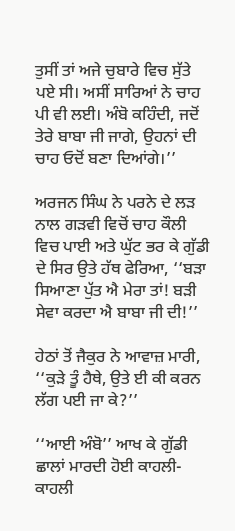ਤੁਸੀਂ ਤਾਂ ਅਜੇ ਚੁਬਾਰੇ ਵਿਚ ਸੁੱਤੇ ਪਏ ਸੀ। ਅਸੀਂ ਸਾਰਿਆਂ ਨੇ ਚਾਹ ਪੀ ਵੀ ਲਈ। ਅੰਬੋ ਕਹਿੰਦੀ, ਜਦੋਂ ਤੇਰੇ ਬਾਬਾ ਜੀ ਜਾਗੇ, ਉਹਨਾਂ ਦੀ ਚਾਹ ਓਦੋਂ ਬਣਾ ਦਿਆਂਗੇ।’’

ਅਰਜਨ ਸਿੰਘ ਨੇ ਪਰਨੇ ਦੇ ਲੜ ਨਾਲ ਗੜਵੀ ਵਿਚੋਂ ਚਾਹ ਕੌਲੀ ਵਿਚ ਪਾਈ ਅਤੇ ਘੁੱਟ ਭਰ ਕੇ ਗੁੱਡੀ ਦੇ ਸਿਰ ਉਤੇ ਹੱਥ ਫੇਰਿਆ, ‘‘ਬੜਾ ਸਿਆਣਾ ਪੁੱਤ ਐ ਮੇਰਾ ਤਾਂ! ਬੜੀ ਸੇਵਾ ਕਰਦਾ ਐ ਬਾਬਾ ਜੀ ਦੀ!’’

ਹੇਠਾਂ ਤੋਂ ਜੈਕੁਰ ਨੇ ਆਵਾਜ਼ ਮਾਰੀ, ‘‘ਕੁੜੇ ਤੂੰ ਹੈਥੇ, ਉਤੇ ਈ ਕੀ ਕਰਨ ਲੱਗ ਪਈ ਜਾ ਕੇ?’’

‘‘ਆਈ ਅੰਬੋ’’ ਆਖ ਕੇ ਗੁੱਡੀ ਛਾਲਾਂ ਮਾਰਦੀ ਹੋਈ ਕਾਹਲੀ-ਕਾਹਲੀ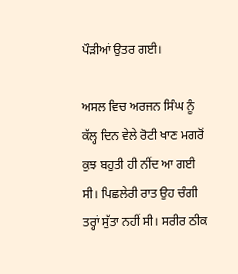ਪੌੜੀਆਂ ਉਤਰ ਗਈ।

ਅਸਲ ਵਿਚ ਅਰਜਨ ਸਿੰਘ ਨੂੰ ਕੱਲ੍ਹ ਦਿਨ ਵੇਲੇ ਰੋਟੀ ਖਾਣ ਮਗਰੋਂ ਕੁਝ ਬਹੁਤੀ ਹੀ ਨੀਂਦ ਆ ਗਈ ਸੀ। ਪਿਛਲੇਰੀ ਰਾਤ ਉਹ ਚੰਗੀ ਤਰ੍ਹਾਂ ਸੁੱਤਾ ਨਹੀਂ ਸੀ। ਸਰੀਰ ਠੀਕ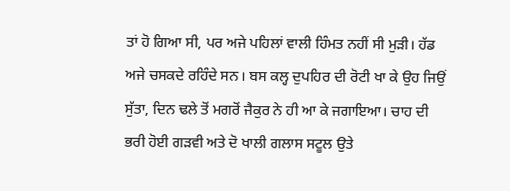ਤਾਂ ਹੋ ਗਿਆ ਸੀ, ਪਰ ਅਜੇ ਪਹਿਲਾਂ ਵਾਲੀ ਹਿੰਮਤ ਨਹੀਂ ਸੀ ਮੁੜੀ। ਹੱਡ ਅਜੇ ਚਸਕਦੇ ਰਹਿੰਦੇ ਸਨ। ਬਸ ਕਲ੍ਹ ਦੁਪਹਿਰ ਦੀ ਰੋਟੀ ਖਾ ਕੇ ਉਹ ਜਿਉਂ ਸੁੱਤਾ, ਦਿਨ ਢਲੇ ਤੋਂ ਮਗਰੋਂ ਜੈਕੁਰ ਨੇ ਹੀ ਆ ਕੇ ਜਗਾਇਆ। ਚਾਹ ਦੀ ਭਰੀ ਹੋਈ ਗੜਵੀ ਅਤੇ ਦੋ ਖਾਲੀ ਗਲਾਸ ਸਟੂਲ ਉਤੇ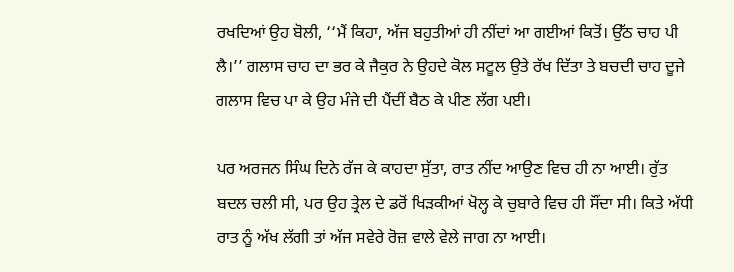ਰਖਦਿਆਂ ਉਹ ਬੋਲੀ, ‘‘ਮੈਂ ਕਿਹਾ, ਅੱਜ ਬਹੁਤੀਆਂ ਹੀ ਨੀਂਦਾਂ ਆ ਗਈਆਂ ਕਿਤੋਂ। ਉੱਠ ਚਾਹ ਪੀ ਲੈ।’’ ਗਲਾਸ ਚਾਹ ਦਾ ਭਰ ਕੇ ਜੈਕੁਰ ਨੇ ਉਹਦੇ ਕੋਲ ਸਟੂਲ ਉਤੇ ਰੱਖ ਦਿੱਤਾ ਤੇ ਬਚਦੀ ਚਾਹ ਦੂਜੇ ਗਲਾਸ ਵਿਚ ਪਾ ਕੇ ਉਹ ਮੰਜੇ ਦੀ ਪੈਂਦੀਂ ਬੈਠ ਕੇ ਪੀਣ ਲੱਗ ਪਈ।

ਪਰ ਅਰਜਨ ਸਿੰਘ ਦਿਨੇ ਰੱਜ ਕੇ ਕਾਹਦਾ ਸੁੱਤਾ, ਰਾਤ ਨੀਂਦ ਆਉਣ ਵਿਚ ਹੀ ਨਾ ਆਈ। ਰੁੱਤ ਬਦਲ ਚਲੀ ਸੀ, ਪਰ ਉਹ ਤ੍ਰੇਲ ਦੇ ਡਰੋਂ ਖਿੜਕੀਆਂ ਖੋਲ੍ਹ ਕੇ ਚੁਬਾਰੇ ਵਿਚ ਹੀ ਸੌਂਦਾ ਸੀ। ਕਿਤੇ ਅੱਧੀ ਰਾਤ ਨੂੰ ਅੱਖ ਲੱਗੀ ਤਾਂ ਅੱਜ ਸਵੇਰੇ ਰੋਜ਼ ਵਾਲੇ ਵੇਲੇ ਜਾਗ ਨਾ ਆਈ।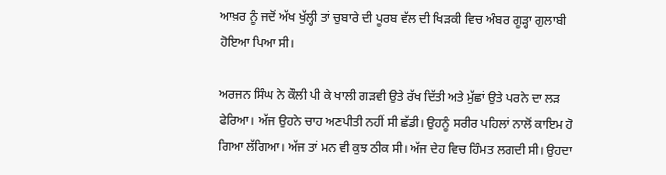ਆਖ਼ਰ ਨੂੰ ਜਦੋਂ ਅੱਖ ਖੁੱਲ੍ਹੀ ਤਾਂ ਚੁਬਾਰੇ ਦੀ ਪੂਰਬ ਵੱਲ ਦੀ ਖਿੜਕੀ ਵਿਚ ਅੰਬਰ ਗੂੜ੍ਹਾ ਗੁਲਾਬੀ ਹੋਇਆ ਪਿਆ ਸੀ।

ਅਰਜਨ ਸਿੰਘ ਨੇ ਕੌਲੀ ਪੀ ਕੇ ਖਾਲੀ ਗੜਵੀ ਉਤੇ ਰੱਖ ਦਿੱਤੀ ਅਤੇ ਮੁੱਛਾਂ ਉਤੇ ਪਰਨੇ ਦਾ ਲੜ ਫੇਰਿਆ। ਅੱਜ ਉਹਨੇ ਚਾਹ ਅਣਪੀਤੀ ਨਹੀਂ ਸੀ ਛੱਡੀ। ਉਹਨੂੰ ਸਰੀਰ ਪਹਿਲਾਂ ਨਾਲੋਂ ਕਾਇਮ ਹੋ ਗਿਆ ਲੱਗਿਆ। ਅੱਜ ਤਾਂ ਮਨ ਵੀ ਕੁਝ ਠੀਕ ਸੀ। ਅੱਜ ਦੇਹ ਵਿਚ ਹਿੰਮਤ ਲਗਦੀ ਸੀ। ਉਹਦਾ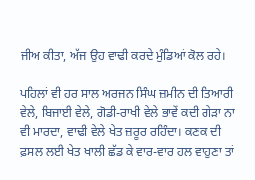ਜੀਅ ਕੀਤਾ, ਅੱਜ ਉਹ ਵਾਢੀ ਕਰਦੇ ਮੁੰਡਿਆਂ ਕੋਲ ਰਹੇ।

ਪਹਿਲਾਂ ਵੀ ਹਰ ਸਾਲ ਅਰਜਨ ਸਿੰਘ ਜ਼ਮੀਨ ਦੀ ਤਿਆਰੀ ਵੇਲੇ, ਬਿਜਾਈ ਵੇਲੇ, ਗੋਡੀ-ਰਾਖੀ ਵੇਲੇ ਭਾਵੇਂ ਕਦੀ ਗੇੜਾ ਨਾ ਵੀ ਮਾਰਦਾ, ਵਾਢੀ ਵੇਲੇ ਖੇਤ ਜ਼ਰੂਰ ਰਹਿੰਦਾ। ਕਣਕ ਦੀ ਫ਼ਸਲ ਲਈ ਖੇਤ ਖਾਲੀ ਛੱਡ ਕੇ ਵਾਰ-ਵਾਰ ਹਲ ਵਾਹੁਣਾ ਤਾਂ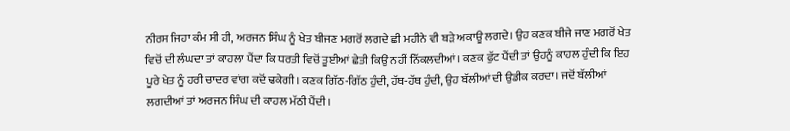ਨੀਰਸ ਜਿਹਾ ਕੰਮ ਸੀ ਹੀ, ਅਰਜਨ ਸਿੰਘ ਨੂੰ ਖੇਤ ਬੀਜਣ ਮਗਰੋਂ ਲਗਦੇ ਛੀ ਮਹੀਨੇ ਵੀ ਬੜੇ ਅਕਾਊ ਲਗਦੇ। ਉਹ ਕਣਕ ਬੀਜੇ ਜਾਣ ਮਗਰੋਂ ਖੇਤ ਵਿਚੋਂ ਦੀ ਲੰਘਦਾ ਤਾਂ ਕਾਹਲਾ ਪੈਂਦਾ ਕਿ ਧਰਤੀ ਵਿਚੋਂ ਤੂਈਆਂ ਛੇਤੀ ਕਿਉਂ ਨਹੀਂ ਨਿੱਕਲਦੀਆਂ। ਕਣਕ ਫੁੱਟ ਪੈਂਦੀ ਤਾਂ ਉਹਨੂੰ ਕਾਹਲ ਹੁੰਦੀ ਕਿ ਇਹ ਪੂਰੇ ਖੇਤ ਨੂੰ ਹਰੀ ਚਾਦਰ ਵਾਂਗ ਕਦੋਂ ਢਕੇਗੀ। ਕਣਕ ਗਿੱਠ-ਗਿੱਠ ਹੁੰਦੀ, ਹੱਥ-ਹੱਥ ਹੁੰਦੀ, ਉਹ ਬੱਲੀਆਂ ਦੀ ਉਡੀਕ ਕਰਦਾ। ਜਦੋਂ ਬੱਲੀਆਂ ਲਗਦੀਆਂ ਤਾਂ ਅਰਜਨ ਸਿੰਘ ਦੀ ਕਾਹਲ ਮੱਠੀ ਪੈਂਦੀ।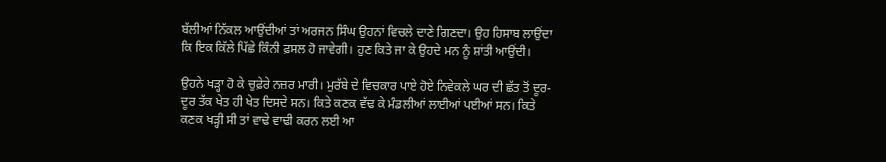ਬੱਲੀਆਂ ਨਿੱਕਲ ਆਉਂਦੀਆਂ ਤਾਂ ਅਰਜਨ ਸਿੰਘ ਉਹਨਾਂ ਵਿਚਲੇ ਦਾਣੇ ਗਿਣਦਾ। ਉਹ ਹਿਸਾਬ ਲਾਉਂਦਾ ਕਿ ਇਕ ਕਿੱਲੇ ਪਿੱਛੇ ਕਿੰਨੀ ਫ਼ਸਲ ਹੋ ਜਾਵੇਗੀ। ਹੁਣ ਕਿਤੇ ਜਾ ਕੇ ਉਹਦੇ ਮਨ ਨੂੰ ਸ਼ਾਂਤੀ ਆਉਂਦੀ।

ਉਹਨੇ ਖੜ੍ਹਾ ਹੋ ਕੇ ਚੁਫ਼ੇਰੇ ਨਜ਼ਰ ਮਾਰੀ। ਮੁਰੱਬੇ ਦੇ ਵਿਚਕਾਰ ਪਾਏ ਹੋਏ ਨਿਵੇਕਲੇ ਘਰ ਦੀ ਛੱਤ ਤੋਂ ਦੂਰ-ਦੂਰ ਤੱਕ ਖੇਤ ਹੀ ਖੇਤ ਦਿਸਦੇ ਸਨ। ਕਿਤੇ ਕਣਕ ਵੱਢ ਕੇ ਮੰਡਲੀਆਂ ਲਾਈਆਂ ਪਈਆਂ ਸਨ। ਕਿਤੇ ਕਣਕ ਖੜ੍ਹੀ ਸੀ ਤਾਂ ਵਾਢੇ ਵਾਢੀ ਕਰਨ ਲਈ ਆ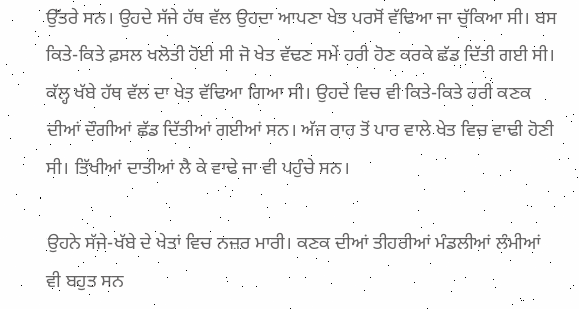ਉੱਤਰੇ ਸਨ। ਉਹਦੇ ਸੱਜੇ ਹੱਥ ਵੱਲ ਉਹਦਾ ਆਪਣਾ ਖੇਤ ਪਰਸੋਂ ਵੱਢਿਆ ਜਾ ਚੁੱਕਿਆ ਸੀ। ਬਸ ਕਿਤੇ-ਕਿਤੇ ਫ਼ਸਲ ਖਲੋਤੀ ਹੋਈ ਸੀ ਜੋ ਖੇਤ ਵੱਢਣ ਸਮੇਂ ਹਰੀ ਹੋਣ ਕਰਕੇ ਛੱਡ ਦਿੱਤੀ ਗਈ ਸੀ। ਕੱਲ੍ਹ ਖੱਬੇ ਹੱਥ ਵੱਲ ਦਾ ਖੇਤ ਵੱਢਿਆ ਗਿਆ ਸੀ। ਉਹਦੇ ਵਿਚ ਵੀ ਕਿਤੇ-ਕਿਤੇ ਹਰੀ ਕਣਕ ਦੀਆਂ ਦੌਗੀਆਂ ਛੱਡ ਦਿੱਤੀਆਂ ਗਈਆਂ ਸਨ। ਅੱਜ ਰਾਹ ਤੋਂ ਪਾਰ ਵਾਲੇ ਖੇਤ ਵਿਚ ਵਾਢੀ ਹੋਣੀ ਸੀ। ਤਿੱਖੀਆਂ ਦਾਤੀਆਂ ਲੈ ਕੇ ਵਾਢੇ ਜਾ ਵੀ ਪਹੁੰਚੇ ਸਨ।

ਉਹਨੇ ਸੱਜੇ-ਖੱਬੇ ਦੇ ਖੇਤਾਂ ਵਿਚ ਨਜ਼ਰ ਮਾਰੀ। ਕਣਕ ਦੀਆਂ ਤੀਹਰੀਆਂ ਮੰਡਲੀਆਂ ਲੰਮੀਆਂ ਵੀ ਬਹੁਤ ਸਨ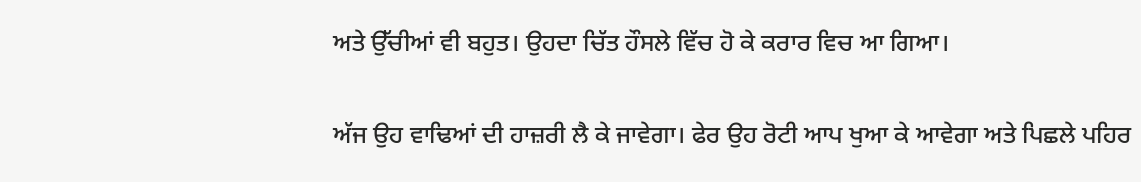ਅਤੇ ਉੱਚੀਆਂ ਵੀ ਬਹੁਤ। ਉਹਦਾ ਚਿੱਤ ਹੌਸਲੇ ਵਿੱਚ ਹੋ ਕੇ ਕਰਾਰ ਵਿਚ ਆ ਗਿਆ।

ਅੱਜ ਉਹ ਵਾਢਿਆਂ ਦੀ ਹਾਜ਼ਰੀ ਲੈ ਕੇ ਜਾਵੇਗਾ। ਫੇਰ ਉਹ ਰੋਟੀ ਆਪ ਖੁਆ ਕੇ ਆਵੇਗਾ ਅਤੇ ਪਿਛਲੇ ਪਹਿਰ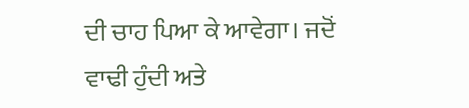ਦੀ ਚਾਹ ਪਿਆ ਕੇ ਆਵੇਗਾ। ਜਦੋਂ ਵਾਢੀ ਹੁੰਦੀ ਅਤੇ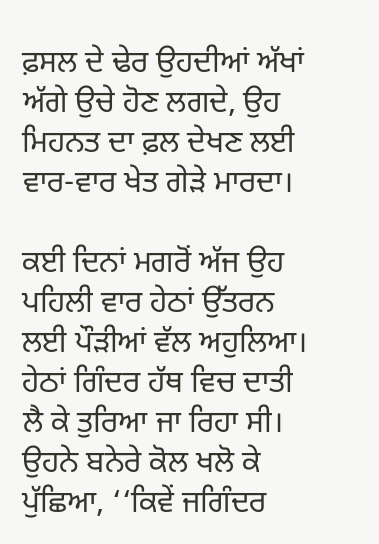ਫ਼ਸਲ ਦੇ ਢੇਰ ਉਹਦੀਆਂ ਅੱਖਾਂ ਅੱਗੇ ਉਚੇ ਹੋਣ ਲਗਦੇ, ਉਹ ਮਿਹਨਤ ਦਾ ਫ਼ਲ ਦੇਖਣ ਲਈ ਵਾਰ-ਵਾਰ ਖੇਤ ਗੇੜੇ ਮਾਰਦਾ।

ਕਈ ਦਿਨਾਂ ਮਗਰੋਂ ਅੱਜ ਉਹ ਪਹਿਲੀ ਵਾਰ ਹੇਠਾਂ ਉੱਤਰਨ ਲਈ ਪੌੜੀਆਂ ਵੱਲ ਅਹੁਲਿਆ। ਹੇਠਾਂ ਗਿੰਦਰ ਹੱਥ ਵਿਚ ਦਾਤੀ ਲੈ ਕੇ ਤੁਰਿਆ ਜਾ ਰਿਹਾ ਸੀ। ਉਹਨੇ ਬਨੇਰੇ ਕੋਲ ਖਲੋ ਕੇ ਪੁੱਛਿਆ, ‘‘ਕਿਵੇਂ ਜਗਿੰਦਰ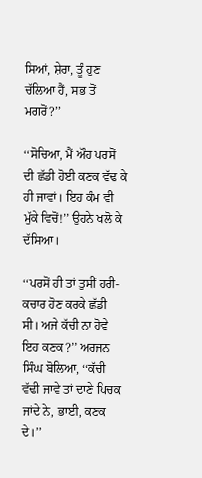ਸਿਆਂ, ਸ਼ੇਰਾ, ਤੂੰ ਹੁਣ ਚੱਲਿਆ ਹੈਂ, ਸਭ ਤੋਂ ਮਗਰੋਂ?’’

‘‘ਸੋਚਿਆ, ਮੈਂ ਔਹ ਪਰਸੋਂ ਦੀ ਛੱਡੀ ਹੋਈ ਕਣਕ ਵੱਢ ਕੇ ਹੀ ਜਾਵਾਂ। ਇਹ ਕੰਮ ਵੀ ਮੁੱਕੇ ਵਿਚੋਂ!’’ ਉਹਨੇ ਖਲੋ ਕੇ ਦੱਸਿਆ।

‘‘ਪਰਸੋਂ ਹੀ ਤਾਂ ਤੁਸੀਂ ਹਰੀ-ਕਚਾਰ ਹੋਣ ਕਰਕੇ ਛੱਡੀ ਸੀ। ਅਜੇ ਕੱਚੀ ਨਾ ਹੋਵੇ ਇਹ ਕਣਕ?’’ ਅਰਜਨ ਸਿੰਘ ਬੋਲਿਆ, ‘‘ਕੱਚੀ ਵੱਢੀ ਜਾਵੇ ਤਾਂ ਦਾਣੇ ਪਿਚਕ ਜਾਂਦੇ ਨੇ, ਭਾਈ, ਕਣਕ ਦੇ।’’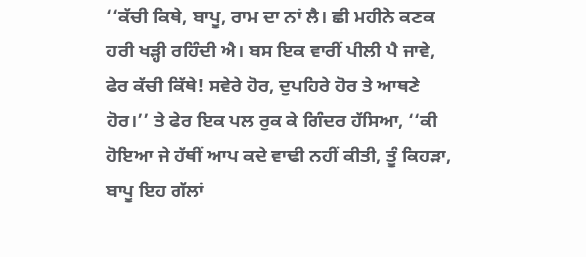‘‘ਕੱਚੀ ਕਿਥੇ, ਬਾਪੂ, ਰਾਮ ਦਾ ਨਾਂ ਲੈ। ਛੀ ਮਹੀਨੇ ਕਣਕ ਹਰੀ ਖੜ੍ਹੀ ਰਹਿੰਦੀ ਐ। ਬਸ ਇਕ ਵਾਰੀਂ ਪੀਲੀ ਪੈ ਜਾਵੇ, ਫੇਰ ਕੱਚੀ ਕਿੱਥੇ! ਸਵੇਰੇ ਹੋਰ, ਦੁਪਹਿਰੇ ਹੋਰ ਤੇ ਆਥਣੇ ਹੋਰ।’’ ਤੇ ਫੇਰ ਇਕ ਪਲ ਰੁਕ ਕੇ ਗਿੰਦਰ ਹੱਸਿਆ, ‘‘ਕੀ ਹੋਇਆ ਜੇ ਹੱਥੀਂ ਆਪ ਕਦੇ ਵਾਢੀ ਨਹੀਂ ਕੀਤੀ, ਤੂੰ ਕਿਹੜਾ, ਬਾਪੂ ਇਹ ਗੱਲਾਂ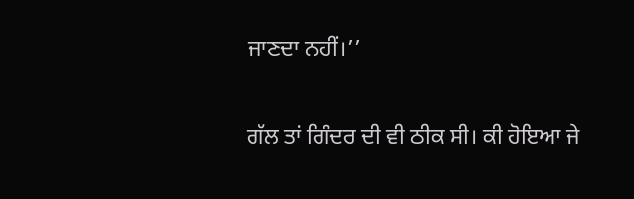ਜਾਣਦਾ ਨਹੀਂ।’’

ਗੱਲ ਤਾਂ ਗਿੰਦਰ ਦੀ ਵੀ ਠੀਕ ਸੀ। ਕੀ ਹੋਇਆ ਜੇ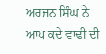ਅਰਜਨ ਸਿੰਘ ਨੇ ਆਪ ਕਦੇ ਵਾਢੀ ਦੀ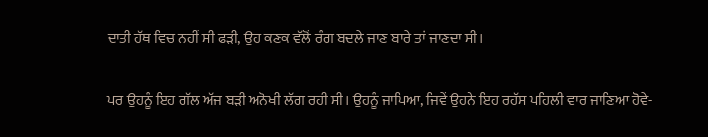ਦਾਤੀ ਹੱਥ ਵਿਚ ਨਹੀਂ ਸੀ ਫੜੀ, ਉਹ ਕਣਕ ਵੱਲੋਂ ਰੰਗ ਬਦਲੇ ਜਾਣ ਬਾਰੇ ਤਾਂ ਜਾਣਦਾ ਸੀ।

ਪਰ ਉਹਨੂੰ ਇਹ ਗੱਲ ਅੱਜ ਬੜੀ ਅਨੋਖੀ ਲੱਗ ਰਹੀ ਸੀ। ਉਹਨੂੰ ਜਾਪਿਆ, ਜਿਵੇਂ ਉਹਨੇ ਇਹ ਰਹੱਸ ਪਹਿਲੀ ਵਾਰ ਜਾਣਿਆ ਹੋਵੇ-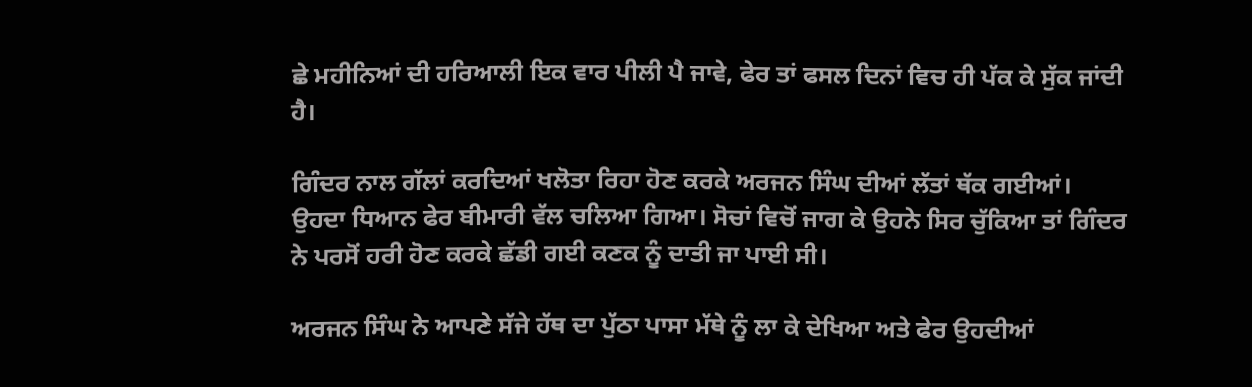ਛੇ ਮਹੀਨਿਆਂ ਦੀ ਹਰਿਆਲੀ ਇਕ ਵਾਰ ਪੀਲੀ ਪੈ ਜਾਵੇ, ਫੇਰ ਤਾਂ ਫਸਲ ਦਿਨਾਂ ਵਿਚ ਹੀ ਪੱਕ ਕੇ ਸੁੱਕ ਜਾਂਦੀ ਹੈ।

ਗਿੰਦਰ ਨਾਲ ਗੱਲਾਂ ਕਰਦਿਆਂ ਖਲੋਤਾ ਰਿਹਾ ਹੋਣ ਕਰਕੇ ਅਰਜਨ ਸਿੰਘ ਦੀਆਂ ਲੱਤਾਂ ਥੱਕ ਗਈਆਂ। ਉਹਦਾ ਧਿਆਨ ਫੇਰ ਬੀਮਾਰੀ ਵੱਲ ਚਲਿਆ ਗਿਆ। ਸੋਚਾਂ ਵਿਚੋਂ ਜਾਗ ਕੇ ਉਹਨੇ ਸਿਰ ਚੁੱਕਿਆ ਤਾਂ ਗਿੰਦਰ ਨੇ ਪਰਸੋਂ ਹਰੀ ਹੋਣ ਕਰਕੇ ਛੱਡੀ ਗਈ ਕਣਕ ਨੂੰ ਦਾਤੀ ਜਾ ਪਾਈ ਸੀ।

ਅਰਜਨ ਸਿੰਘ ਨੇ ਆਪਣੇ ਸੱਜੇ ਹੱਥ ਦਾ ਪੁੱਠਾ ਪਾਸਾ ਮੱਥੇ ਨੂੰ ਲਾ ਕੇ ਦੇਖਿਆ ਅਤੇ ਫੇਰ ਉਹਦੀਆਂ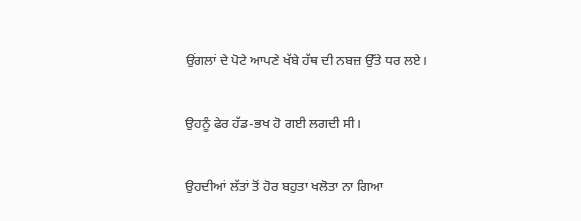ਉਂਗਲਾਂ ਦੇ ਪੋਟੇ ਆਪਣੇ ਖੱਬੇ ਹੱਥ ਦੀ ਨਬਜ਼ ਉੱਤੇ ਧਰ ਲਏ।

ਉਹਨੂੰ ਫੇਰ ਹੱਡ-ਭਖ ਹੋ ਗਈ ਲਗਦੀ ਸੀ।

ਉਹਦੀਆਂ ਲੱਤਾਂ ਤੋਂ ਹੋਰ ਬਹੁਤਾ ਖਲੋਤਾ ਨਾ ਗਿਆ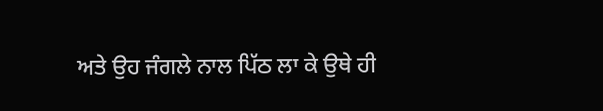ਅਤੇ ਉਹ ਜੰਗਲੇ ਨਾਲ ਪਿੱਠ ਲਾ ਕੇ ਉਥੇ ਹੀ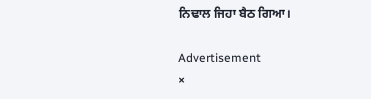ਨਿਢਾਲ ਜਿਹਾ ਬੈਠ ਗਿਆ।

Advertisement
×